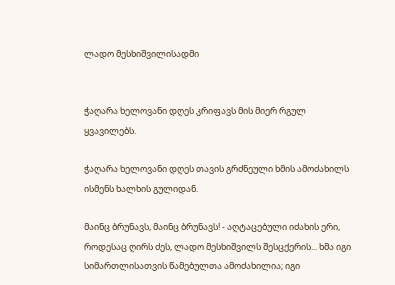ლადო მესხიშვილისადმი


ჭაღარა ხელოვანი დღეს კრიფავს მის მიერ რგულ ყვავილებს.

ჭაღარა ხელოვანი დღეს თავის გრძნეული ხმის ამოძახილს ისმენს ხალხის გულიდან.

მაინც ბრუნავს, მაინც ბრუნავს! - აღტაცებული იძახის ერი, როდესაც ღირს ძეს, ლადო მესხიშვილს შესცქერის... ხმა იგი სიმართლისათვის წამებულთა ამოძახილია; იგი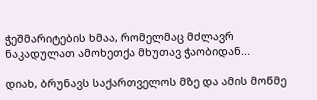ჭეშმარიტების ხმაა, რომელმაც მძლავრ ნაკადულათ ამოხეთქა მხუთავ ჭაობიდან...

დიახ, ბრუნავს საქართველოს მზე და ამის მოწმე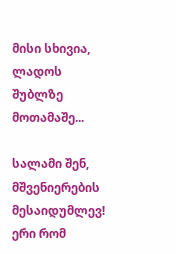მისი სხივია, ლადოს შუბლზე მოთამაშე...

სალამი შენ, მშვენიერების მესაიდუმლევ! ერი რომ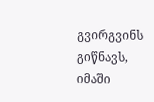გვირგვინს გიწნავს, იმაში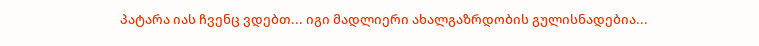პატარა იას ჩვენც ვდებთ... იგი მადლიერი ახალგაზრდობის გულისნადებია...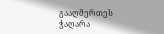გააღმერთეს ჭაღარა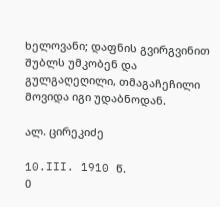ხელოვანი; დაფნის გვირგვინით შუბლს უმკობენ და გულგაღეღილი, თმაგაჩეჩილი მოვიდა იგი უდაბნოდან.

ალ. ცირეკიძე

10.III. 1910 წ.
0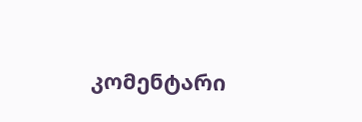კომენტარი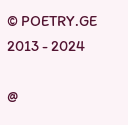© POETRY.GE 2013 - 2024

@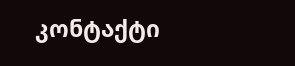კონტაქტი